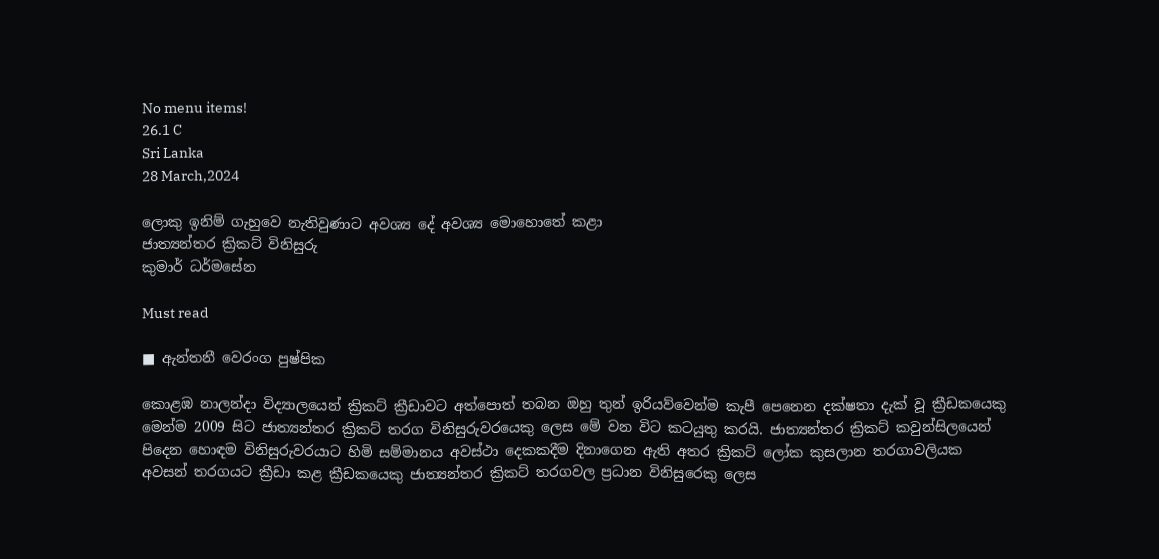No menu items!
26.1 C
Sri Lanka
28 March,2024

ලොකු ඉනිම් ගැහුවෙ නැතිවුණාට අවශ්‍ය දේ අවශ්‍ය මොහොතේ කළා
ජාත්‍යන්තර ක්‍රිකට් විනිසුරු
කුමාර් ධර්මසේන

Must read

■ ඇන්තනී වෙරංග පුෂ්පික

කොළඹ නාලන්දා විද්‍යාලයෙන් ක්‍රිකට් ක්‍රීඩාවට අත්පොත් තබන ඔහු තුන් ඉරියව්වෙන්ම කැපී පෙනෙන දක්ෂතා දැක් වූ ක්‍රීඩකයෙකු මෙන්ම 2009 සිට ජාත්‍යන්තර ක්‍රිකට් තරග විනිසුරුවරයෙකු ලෙස මේ වන විට කටයුතු කරයි. ජාත්‍යන්තර ක්‍රිකට් කවුන්සිලයෙන් පිදෙන හොඳම විනිසුරුවරයාට හිමි සම්මානය අවස්ථා දෙකකදීම දිනාගෙන ඇති අතර ක්‍රිකට් ලෝක කුසලාන තරගාවලියක අවසන් තරගයට ක්‍රීඩා කළ ක්‍රීඩකයෙකු ජාත්‍යන්තර ක්‍රිකට් තරගවල ප්‍රධාන විනිසුරෙකු ලෙස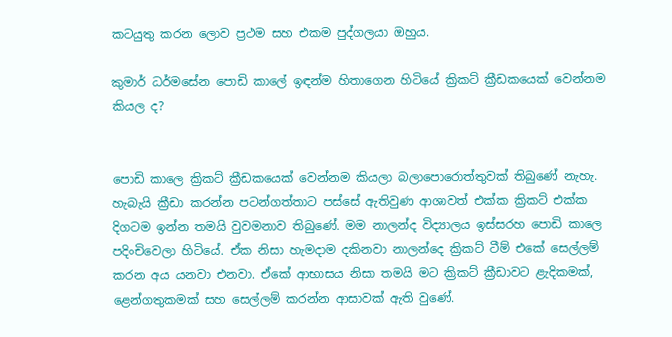කටයුතු කරන ලොව ප්‍රථම සහ එකම පුද්ගලයා ඔහුය.

කුමාර් ධර්මසේන පොඩි කාලේ ඉඳන්ම හිතාගෙන හිටියේ ක්‍රිකට් ක්‍රීඩකයෙක් වෙන්නම කියල ද?


පොඩි කාලෙ ක්‍රිකට් ක්‍රීඩකයෙක් වෙන්නම කියලා බලාපොරොත්තුවක් තිබුණේ නැහැ. හැබැයි ක්‍රීඩා කරන්න පටන්ගත්තාට පස්සේ ඇතිවුණ ආශාවත් එක්ක ක්‍රිකට් එක්ක දිගටම ඉන්න තමයි වුවමනාව තිබුණේ. මම නාලන්ද විද්‍යාලය ඉස්සරහ පොඩි කාලෙ පදිංචිවෙලා හිටියේ. ඒක නිසා හැමදාම දකිනවා නාලන්දෙ ක්‍රිකට් ටීම් එකේ සෙල්ලම් කරන අය යනවා එනවා. ඒකේ ආභාසය නිසා තමයි මට ක්‍රිකට් ක්‍රීඩාවට ළැදිකමක්, ළෙන්ගතුකමක් සහ සෙල්ලම් කරන්න ආසාවක් ඇති වුණේ.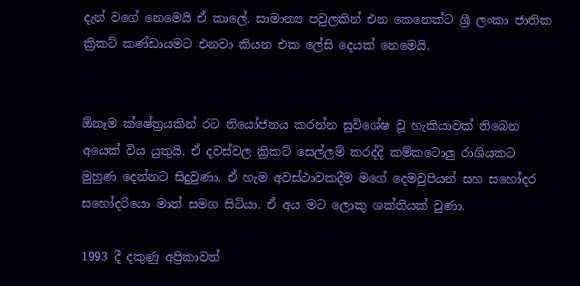දැන් වගේ නෙමෙයි ඒ කාලේ. සාමාන්‍ය පවුලකින් එන කෙනෙක්ට ශ්‍රී ලංකා ජාතික ක්‍රිකට් කණ්ඩායමට එනවා කියන එක ලේසි දෙයක් නෙමෙයි.


ඕනෑම ක්ෂේත්‍රයකින් රට නියෝජනය කරන්න සුවිශේෂ වූ හැකියාවක් තිබෙන අයෙක් විය යුතුයි. ඒ දවස්වල ක්‍රිකට් සෙල්ලම් කරද්දි කම්කටොලු රාශියකට මුහුණ දෙන්නට සිදුවුණා. ඒ හැම අවස්ථාවකදීම මගේ දෙමවුපියන් සහ සහෝදර සහෝදරියො මාත් සමග සිටියා. ඒ අය මට ලොකු ශක්තියක් වුණා.

1993 දී දකුණු අප්‍රිකාවත්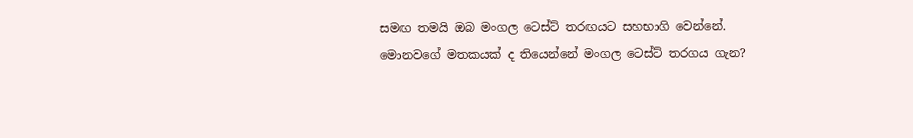සමඟ තමයි ඔබ මංගල ටෙස්ට් තරඟයට සහභාගි වෙන්නේ. මොනවගේ මතකයක් ද තියෙන්නේ මංගල ටෙස්ට් තරගය ගැන?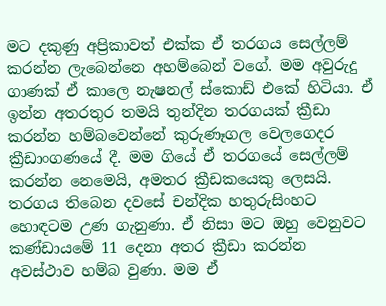මට දකුණු අප්‍රිකාවත් එක්ක ඒ තරගය සෙල්ලම් කරන්න ලැබෙන්නෙ අහම්බෙන් වගේ. මම අවුරුදු ගාණක් ඒ කාලෙ නැෂනල් ස්කොඩ් එකේ හිටියා. ඒ ඉන්න අතරතුර තමයි තුන්දින තරගයක් ක්‍රීඩා කරන්න හම්බවෙන්නේ කුරුණෑගල වෙලගෙදර ක්‍රීඩාංගණයේ දී. මම ගියේ ඒ තරගයේ සෙල්ලම් කරන්න නෙමෙයි, අමතර ක්‍රීඩකයෙකු ලෙසයි. තරගය තිබෙන දවසේ චන්දික හතුරුසිංහට හොඳටම උණ ගැනුණා. ඒ නිසා මට ඔහු වෙනුවට කණ්ඩායමේ 11 දෙනා අතර ක්‍රීඩා කරන්න අවස්ථාව හම්බ වුණා. මම ඒ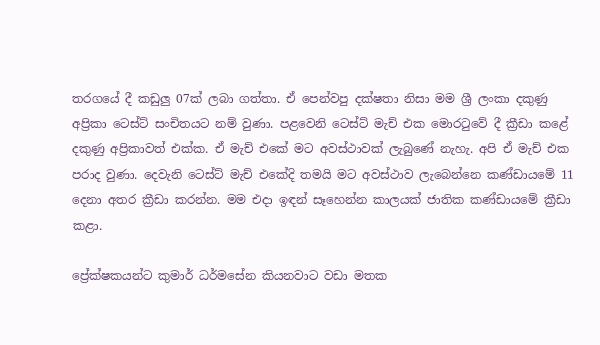තරගයේ දී කඩුලු 07ක් ලබා ගත්තා. ඒ පෙන්වපු දක්ෂතා නිසා මම ශ්‍රී ලංකා දකුණු අප්‍රිකා ටෙස්ට් සංචිතයට නම් වුණා. පළවෙනි ටෙස්ට් මැච් එක මොරටුවේ දී ක්‍රීඩා කළේ දකුණු අප්‍රිකාවත් එක්ක. ඒ මැච් එකේ මට අවස්ථාවක් ලැබුණේ නැහැ. අපි ඒ මැච් එක පරාද වුණා. දෙවැනි ටෙස්ට් මැච් එකේදි තමයි මට අවස්ථාව ලැබෙන්නෙ කණ්ඩායමේ 11 දෙනා අතර ක්‍රීඩා කරන්න. මම එදා ඉඳන් සෑහෙන්න කාලයක් ජාතික කණ්ඩායමේ ක්‍රීඩා කළා.

ප්‍රේක්ෂකයන්ට කුමාර් ධර්මසේන කියනවාට වඩා මතක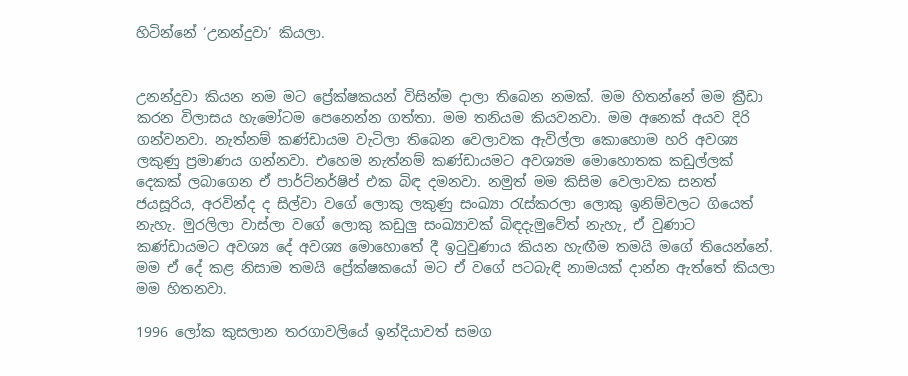හිටින්නේ ‘උනන්දුවා’ කියලා.


උනන්දුවා කියන නම මට ප්‍රේක්ෂකයන් විසින්ම දාලා තිබෙන නමක්. මම හිතන්නේ මම ක්‍රීඩා කරන විලාසය හැමෝටම පෙනෙන්න ගත්තා. මම තනියම කියවනවා. මම අනෙක් අයව දිරි ගන්වනවා. නැත්නම් කණ්ඩායම වැටිලා තිබෙන වෙලාවක ඇවිල්ලා කොහොම හරි අවශ්‍ය ලකුණු ප්‍රමාණය ගන්නවා. එහෙම නැත්නම් කණ්ඩායමට අවශ්‍යම මොහොතක කඩුල්ලක් දෙකක් ලබාගෙන ඒ පාර්ට්නර්ෂිප් එක බිඳ දමනවා. නමුත් මම කිසිම වෙලාවක සනත් ජයසූරිය, අරවින්ද ද සිල්වා වගේ ලොකු ලකුණු සංඛ්‍යා රැස්කරලා ලොකු ඉනිම්වලට ගියෙත් නැහැ. මුරලිලා වාස්ලා වගේ ලොකු කඩුලු සංඛ්‍යාවක් බිඳදැමුවේත් නැහැ, ඒ වුණාට කණ්ඩායමට අවශ්‍ය දේ අවශ්‍ය මොහොතේ දී ඉටුවුණාය කියන හැඟීම තමයි මගේ තියෙන්නේ. මම ඒ දේ කළ නිසාම තමයි ප්‍රේක්ෂකයෝ මට ඒ වගේ පටබැඳි නාමයක් දාන්න ඇත්තේ කියලා මම හිතනවා.

1996 ලෝක කුසලාන තරගාවලියේ ඉන්දියාවත් සමග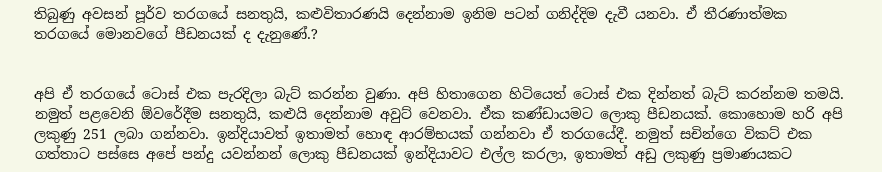තිබුණු අවසන් පූර්ව තරගයේ සනතුයි, කළුවිතාරණයි දෙන්නාම ඉනිම පටන් ගනිද්දිම දැවී යනවා. ඒ තීරණාත්මක තරගයේ මොනවගේ පීඩනයක් ද දැනුණේ.?


අපි ඒ තරගයේ ටොස් එක පැරදිලා බැට් කරන්න වුණා. අපි හිතාගෙන හිටියෙත් ටොස් එක දින්නත් බැට් කරන්නම තමයි. නමුත් පළවෙනි ඕවරේදීම සනතුයි, කළුයි දෙන්නාම අවුට් වෙනවා. ඒක කණ්ඩායමට ලොකු පීඩනයක්. කොහොම හරි අපි ලකුණු 251 ලබා ගන්නවා. ඉන්දියාවත් ඉතාමත් හොඳ ආරම්භයක් ගන්නවා ඒ තරගයේදී. නමුත් සචින්ගෙ විකට් එක ගත්තාට පස්සෙ අපේ පන්දු යවන්නන් ලොකු පීඩනයක් ඉන්දියාවට එල්ල කරලා, ඉතාමත් අඩු ලකුණු ප්‍රමාණයකට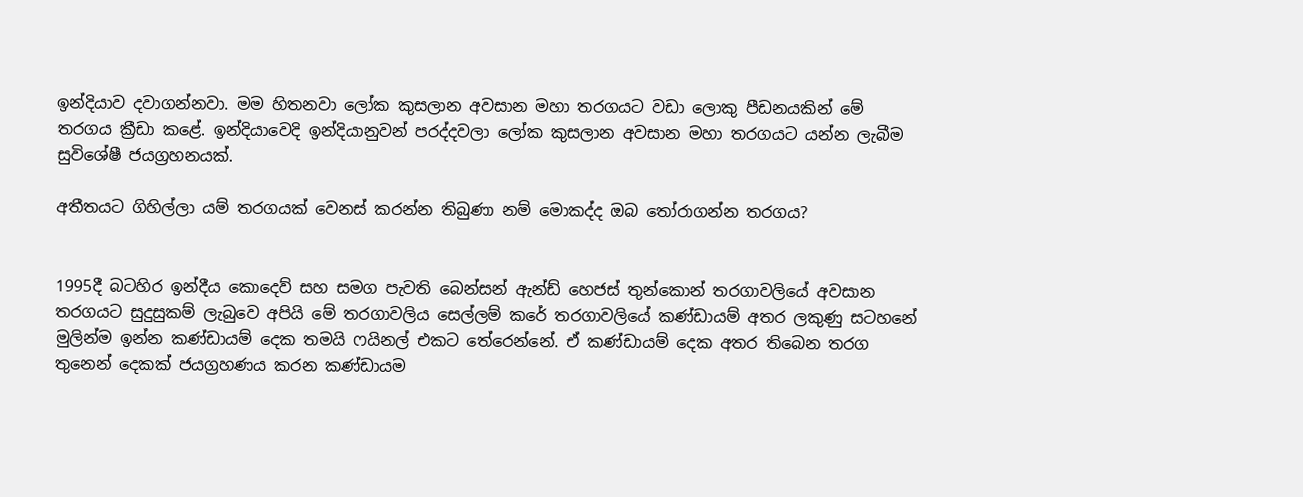ඉන්දියාව දවාගන්නවා. මම හිතනවා ලෝක කුසලාන අවසාන මහා තරගයට වඩා ලොකු පීඩනයකින් මේ තරගය ක්‍රීඩා කළේ. ඉන්දියාවෙදි ඉන්දියානුවන් පරද්දවලා ලෝක කුසලාන අවසාන මහා තරගයට යන්න ලැබීම සුවිශේෂී ජයග්‍රහනයක්.

අතීතයට ගිහිල්ලා යම් තරගයක් වෙනස් කරන්න තිබුණා නම් මොකද්ද ඔබ තෝරාගන්න තරගය?


1995දී බටහිර ඉන්දීය කොදෙව් සහ සමග පැවති බෙන්සන් ඇන්ඩ් හෙජස් තුන්කොන් තරගාවලියේ අවසාන තරගයට සුදුසුකම් ලැබුවෙ අපියි මේ තරගාවලිය සෙල්ලම් කරේ තරගාවලියේ කණ්ඩායම් අතර ලකුණු සටහනේ මුලින්ම ඉන්න කණ්ඩායම් දෙක තමයි ෆයිනල් එකට තේරෙන්නේ. ඒ කණ්ඩායම් දෙක අතර තිබෙන තරග තුනෙන් දෙකක් ජයග්‍රහණය කරන කණ්ඩායම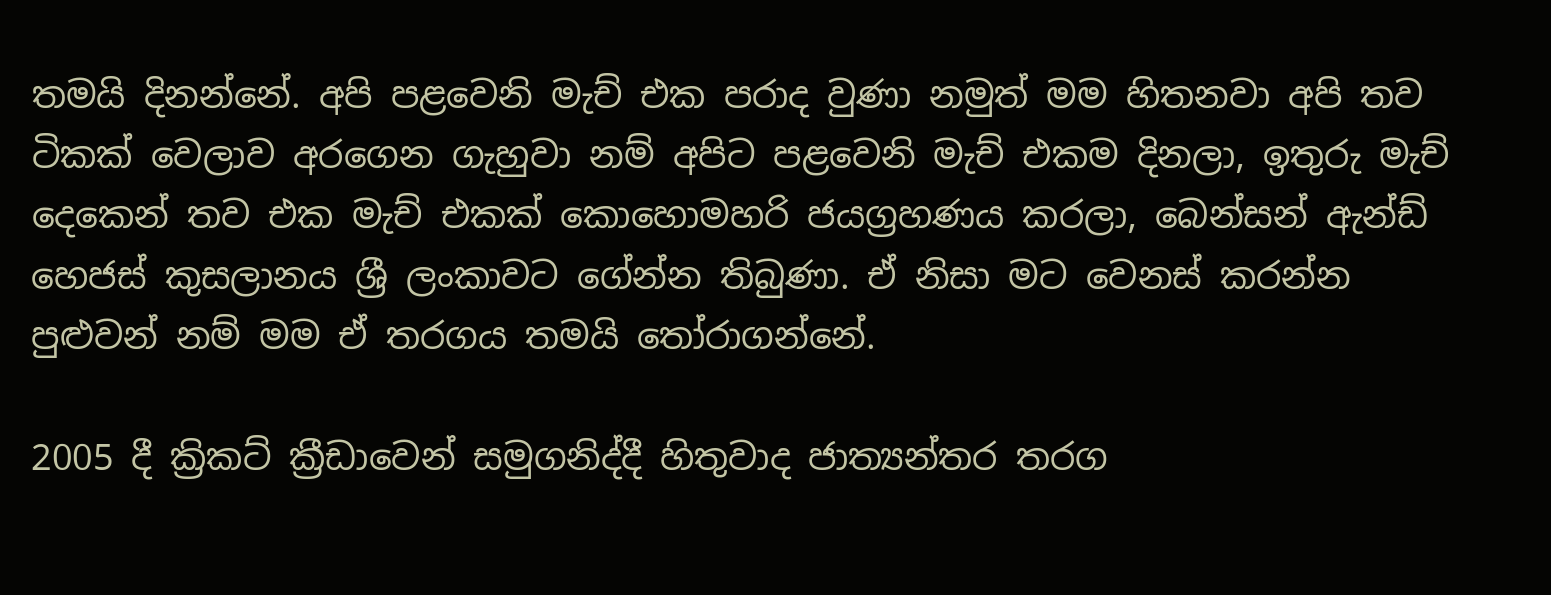තමයි දිනන්නේ. අපි පළවෙනි මැච් එක පරාද වුණා නමුත් මම හිතනවා අපි තව ටිකක් වෙලාව අරගෙන ගැහුවා නම් අපිට පළවෙනි මැච් එකම දිනලා, ඉතුරු මැච් දෙකෙන් තව එක මැච් එකක් කොහොමහරි ජයග්‍රහණය කරලා, බෙන්සන් ඇන්ඩ් හෙජස් කුසලානය ශ්‍රී ලංකාවට ගේන්න තිබුණා. ඒ නිසා මට වෙනස් කරන්න පුළුවන් නම් මම ඒ තරගය තමයි තෝරාගන්නේ.

2005 දී ක්‍රිකට් ක්‍රීඩාවෙන් සමුගනිද්දී හිතුවාද ජාත්‍යන්තර තරග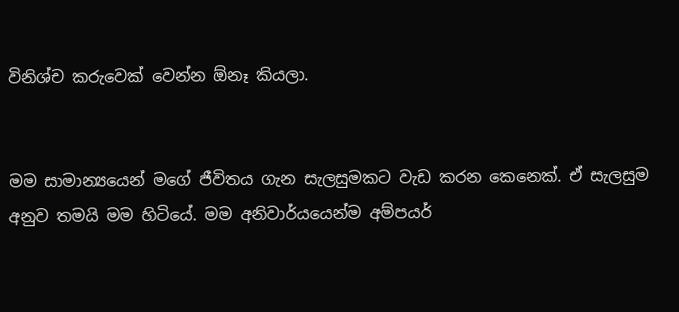විනිශ්ච කරුවෙක් වෙන්න ඕනෑ කියලා.


මම සාමාන්‍යයෙන් මගේ ජීවිතය ගැන සැලසුමකට වැඩ කරන කෙනෙක්. ඒ සැලසුම අනුව තමයි මම හිටියේ. මම අනිවාර්යයෙන්ම අම්පයර්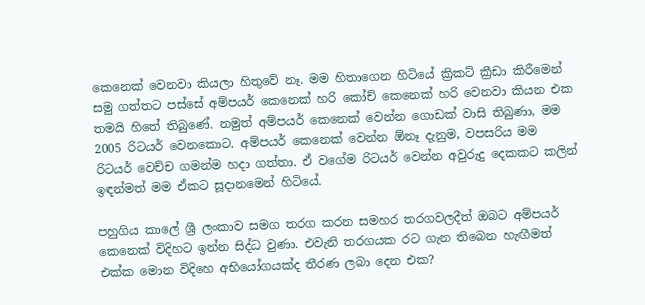කෙනෙක් වෙනවා කියලා හිතුවේ නෑ. මම හිතාගෙන හිටියේ ක්‍රිකට් ක්‍රීඩා කිරීමෙන් සමු ගත්තට පස්සේ අම්පයර් කෙනෙක් හරි කෝච් කෙනෙක් හරි වෙනවා කියන එක තමයි හිතේ තිබුණේ. නමුත් අම්පයර් කෙනෙක් වෙන්න ගොඩක් වාසි තිබුණා, මම 2005 රිටයර් වෙනකොට. අම්පයර් කෙනෙක් වෙන්න ඕනෑ දැනුම, වපසරිය මම රිටයර් වෙච්ච ගමන්ම හදා ගත්තා. ඒ වගේම රිටයර් වෙන්න අවුරුදු දෙකකට කලින් ඉඳන්මත් මම ඒකට සූදානමෙන් හිටියේ.

පහුගිය කාලේ ශ්‍රී ලංකාව සමග තරග කරන සමහර තරගවලදීත් ඔබට අම්පයර් කෙනෙක් විදිහට ඉන්න සිද්ධ වුණා. එවැනි තරගයක රට ගැන තිබෙන හැඟීමත් එක්ක මොන විදිහෙ අභියෝගයක්ද තීරණ ලබා දෙන එක?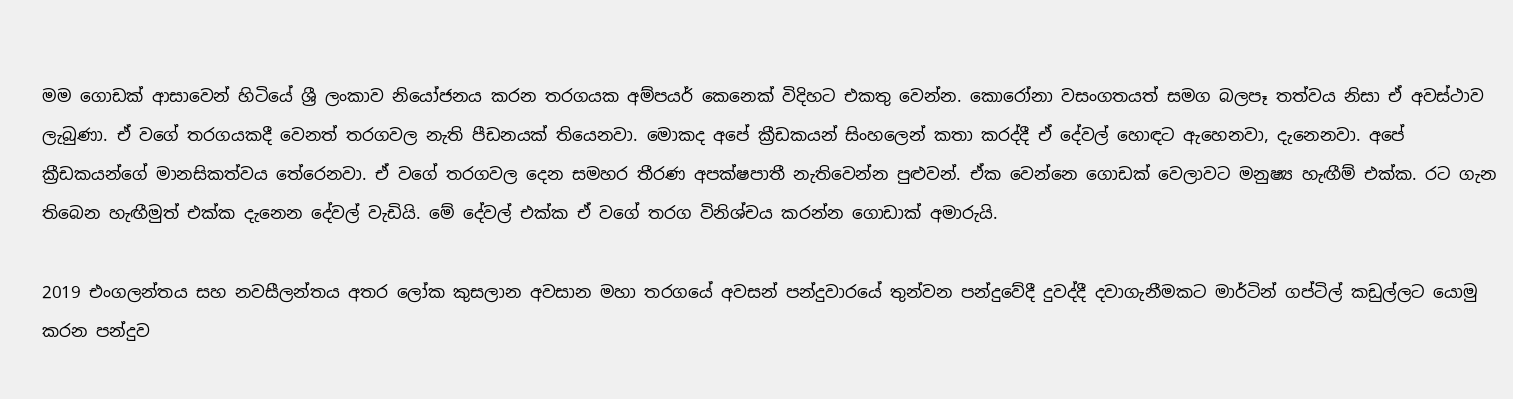මම ගොඩක් ආසාවෙන් හිටියේ ශ්‍රී ලංකාව නියෝජනය කරන තරගයක අම්පයර් කෙනෙක් විදිහට එකතු වෙන්න. කොරෝනා වසංගතයත් සමග බලපෑ තත්වය නිසා ඒ අවස්ථාව ලැබුණා. ඒ වගේ තරගයකදී වෙනත් තරගවල නැති පීඩනයක් තියෙනවා. මොකද අපේ ක්‍රීඩකයන් සිංහලෙන් කතා කරද්දී ඒ දේවල් හොඳට ඇහෙනවා, දැනෙනවා. අපේ ක්‍රීඩකයන්ගේ මානසිකත්වය තේරෙනවා. ඒ වගේ තරගවල දෙන සමහර තීරණ අපක්ෂපාතී නැතිවෙන්න පුළුවන්. ඒක වෙන්නෙ ගොඩක් වෙලාවට මනුෂ්‍ය හැඟීම් එක්ක. රට ගැන තිබෙන හැඟීමුත් එක්ක දැනෙන දේවල් වැඩියි. මේ දේවල් එක්ක ඒ වගේ තරග විනිශ්චය කරන්න ගොඩාක් අමාරුයි.

2019 එංගලන්තය සහ නවසීලන්තය අතර ලෝක කුසලාන අවසාන මහා තරගයේ අවසන් පන්දුවාරයේ තුන්වන පන්දුවේදී දුවද්දී දවාගැනීමකට මාර්ටින් ගප්ටිල් කඩුල්ලට යොමු කරන පන්දුව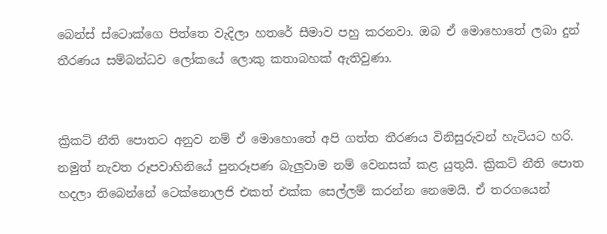බෙන්ස් ස්ටොක්ගෙ පිත්තෙ වැදිලා හතරේ සීමාව පහු කරනවා. ඔබ ඒ මොහොතේ ලබා දුන් තීරණය සම්බන්ධව ලෝකයේ ලොකු කතාබහක් ඇතිවුණා.


ක්‍රිකට් නීති පොතට අනුව නම් ඒ මොහොතේ අපි ගත්ත තීරණය විනිසුරුවන් හැටියට හරි. නමුත් නැවත රූපවාහිනියේ පුනරූපණ බැලුවාම නම් වෙනසක් කළ යුතුයි. ක්‍රිකට් නීති පොත හදලා තිබෙන්නේ ටෙක්නොලජි එකත් එක්ක සෙල්ලම් කරන්න නෙමෙයි. ඒ තරගයෙන්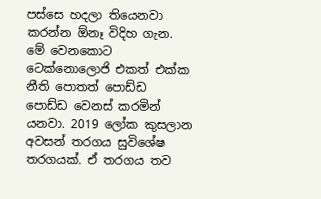පස්සෙ හදලා තියෙනවා කරන්න ඕනෑ විදිහ ගැන. මේ වෙනකොට ටෙක්නොලොජි එකත් එක්ක නීති පොතත් පොඩ්ඩ පොඩ්ඩ වෙනස් කරමින් යනවා. 2019 ලෝක කුසලාන අවසන් තරගය සුවිශේෂ තරගයක්. ඒ තරගය තව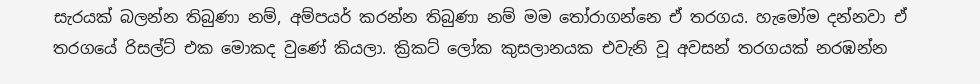සැරයක් බලන්න තිබුණා නම්, අම්පයර් කරන්න තිබුණා නම් මම තෝරාගන්නෙ ඒ තරගය. හැමෝම දන්නවා ඒ තරගයේ රිසල්ට් එක මොකද වුණේ කියලා. ක්‍රිකට් ලෝක කුසලානයක එවැනි වූ අවසන් තරගයක් නරඹන්න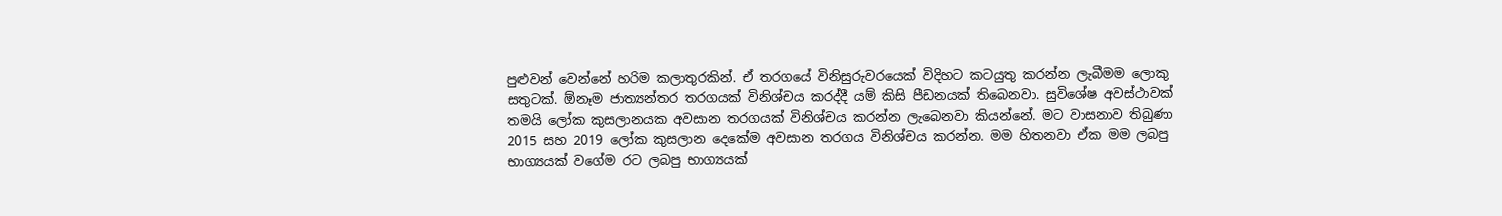පුළුවන් වෙන්නේ හරිම කලාතුරකින්. ඒ තරගයේ විනිසුරුවරයෙක් විදිහට කටයුතු කරන්න ලැබීමම ලොකු සතුටක්. ඕනෑම ජාත්‍යන්තර තරගයක් විනිශ්චය කරද්දී යම් කිසි පීඩනයක් තිබෙනවා. සුවිශේෂ අවස්ථාවක් තමයි ලෝක කුසලානයක අවසාන තරගයක් විනිශ්චය කරන්න ලැබෙනවා කියන්නේ. මට වාසනාව තිබුණා 2015 සහ 2019 ලෝක කුසලාන දෙකේම අවසාන තරගය විනිශ්චය කරන්න. මම හිතනවා ඒක මම ලබපු භාග්‍යයක් වගේම රට ලබපු භාග්‍යයක්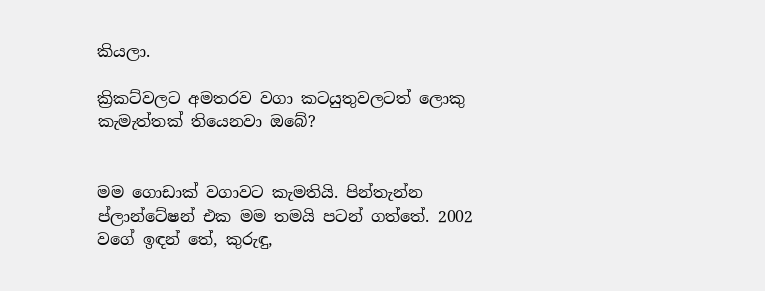කියලා.

ක්‍රිකට්වලට අමතරව වගා කටයුතුවලටත් ලොකු කැමැත්තක් තියෙනවා ඔබේ?


මම ගොඩාක් වගාවට කැමතියි. පින්තැන්න ප්ලාන්ටේෂන් එක මම තමයි පටන් ගත්තේ. 2002 වගේ ඉඳන් තේ, කුරුඳු,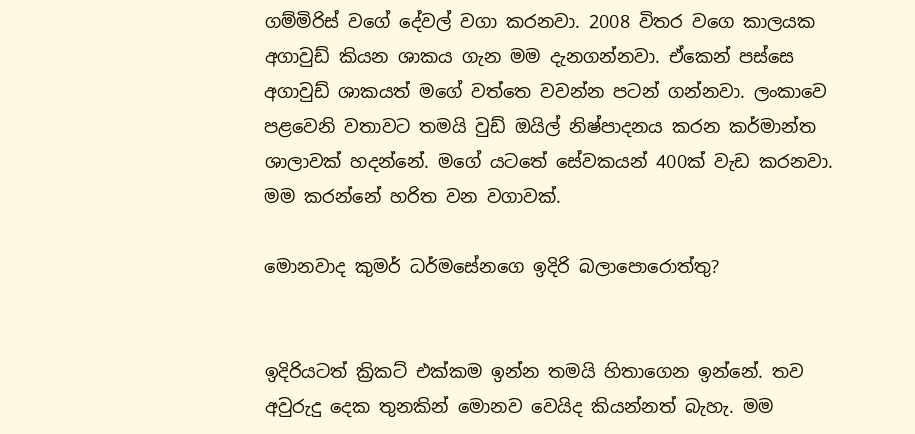ගම්මිරිස් වගේ දේවල් වගා කරනවා. 2008 විතර වගෙ කාලයක අගාවුඩ් කියන ශාකය ගැන මම දැනගන්නවා. ඒකෙන් පස්සෙ අගාවුඩ් ශාකයත් මගේ වත්තෙ වවන්න පටන් ගන්නවා. ලංකාවෙ පළවෙනි වතාවට තමයි වුඩ් ඔයිල් නිෂ්පාදනය කරන කර්මාන්ත ශාලාවක් හදන්නේ. මගේ යටතේ සේවකයන් 400ක් වැඩ කරනවා. මම කරන්නේ හරිත වන වගාවක්.

මොනවාද කුමර් ධර්මසේනගෙ ඉදිරි බලාපොරොත්තු?


ඉදිරියටත් ක්‍රිකට් එක්කම ඉන්න තමයි හිතාගෙන ඉන්නේ. තව අවුරුදු දෙක තුනකින් මොනව වෙයිද කියන්නත් බැහැ. මම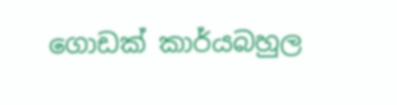ගොඩක් කාර්යබහුල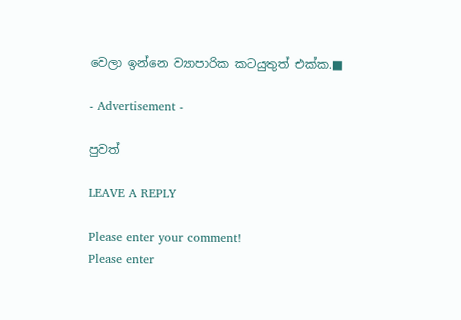වෙලා ඉන්නෙ ව්‍යාපාරික කටයුතුත් එක්ක.■

- Advertisement -

පුවත්

LEAVE A REPLY

Please enter your comment!
Please enter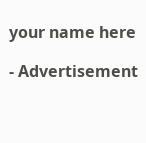your name here

- Advertisement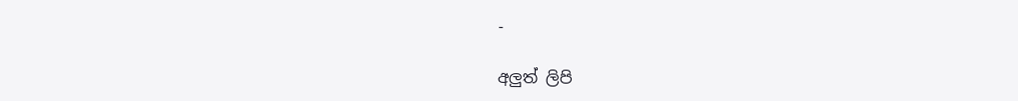-

අලුත් ලිපි